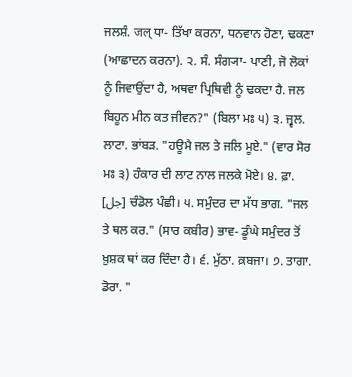ਜਲਸ਼ੰ. जल् ਧਾ- ਤਿੱਖਾ ਕਰਨਾ, ਧਨਵਾਨ ਹੋਣਾ, ਢਕਣਾ (ਆਛਾਦਨ ਕਰਨਾ). ੨. ਸੰ. ਸੰਗ੍ਯਾ- ਪਾਣੀ, ਜੋ ਲੋਕਾਂ ਨੂੰ ਜਿਵਾਉਂਦਾ ਹੈ, ਅਥਵਾ ਪ੍ਰਿਥਿਵੀ ਨੂੰ ਢਕਦਾ ਹੈ. ਜਲ ਬਿਹੂਨ ਮੀਨ ਕਤ ਜੀਵਨ?" (ਬਿਲਾ ਮਃ ੫) ੩. ਜ੍ਵਲ. ਲਾਟਾ. ਭਾਂਬੜ. "ਹਊਮੈ ਜਲ ਤੇ ਜਲਿ ਮੂਏ." (ਵਾਰ ਸੋਰ ਮਃ ੩) ਹੰਕਾਰ ਦੀ ਲਾਟ ਨਾਲ ਜਲਕੇ ਮੋਏ। ੪. ਫ਼ਾ. [جل] ਚੰਡੋਲ ਪੰਛੀ। ੫. ਸਮੁੰਦਰ ਦਾ ਮੱਧ ਭਾਗ. "ਜਲ ਤੇ ਥਲ ਕਰ." (ਸਾਰ ਕਬੀਰ) ਭਾਵ- ਡੂੰਘੇ ਸਮੁੰਦਰ ਤੋਂ ਖ਼ੁਸ਼ਕ ਥਾਂ ਕਰ ਦਿੰਦਾ ਹੈ। ੬. ਮੁੱਠਾ. ਕ਼ਬਜਾ। ੭. ਤਾਗਾ. ਡੋਰਾ. "